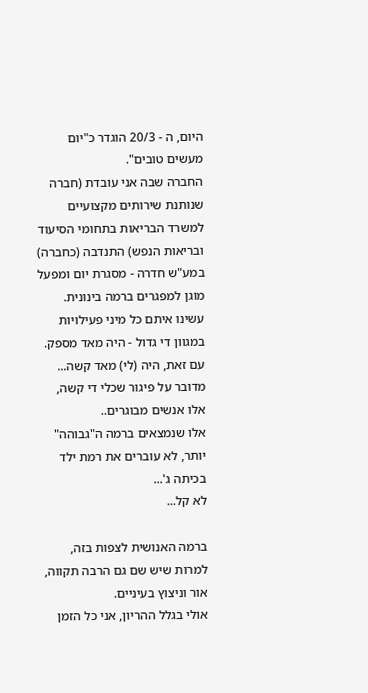היום, ה - 20/3 הוגדר כ"יום מעשים טובים".
החברה שבה אני עובדת (חברה שנותנת שירותים מקצועיים למשרד הבריאות בתחומי הסיעוד ובריאות הנפש) התנדבה (כחברה) במע"ש חדרה - מסגרת יום ומפעל מוגן למפגרים ברמה בינונית.
עשינו איתם כל מיני פעילויות במגוון די גדול - היה מאד מספק.
עם זאת, היה (לי) מאד קשה...
מדובר על פיגור שכלי די קשה, אלו אנשים מבוגרים..
אלו שנמצאים ברמה ה"גבוהה" יותר, לא עוברים את רמת ילד בכיתה ג'...
לא קל...

ברמה האנושית לצפות בזה, למרות שיש שם גם הרבה תקווה, אור וניצוץ בעיניים.
אולי בגלל ההריון, אני כל הזמן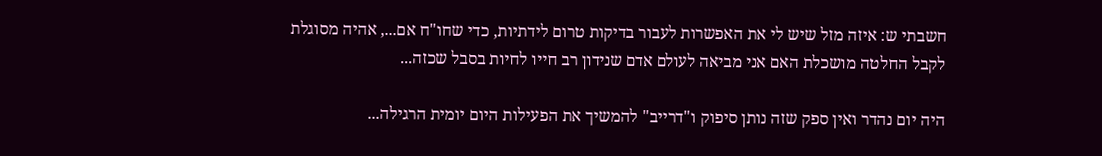חשבתי ש: איזה מזל שיש לי את האפשרות לעבור בדיקות טרום לידתיות, כדי שחו"ח אם..., אהיה מסוגלת לקבל החלטה מושכלת האם אני מביאה לעולם אדם שנידון רב חייו לחיות בסבל שכזה...

היה יום נהדר ואין ספק שזה נותן סיפוק ו"דרייב" להמשיך את הפעילות היום יומית הרגילה...